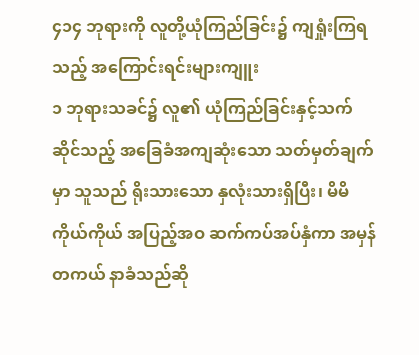၄၁၄ ဘုရားကို လူတို့ယုံကြည်ခြင်း၌ ကျရှုံးကြရသည့် အကြောင်းရင်းများကျူး
၁ ဘုရားသခင်၌ လူ၏ ယုံကြည်ခြင်းနှင့်သက်ဆိုင်သည့် အခြေခံအကျဆုံးသော သတ်မှတ်ချက်မှာ သူသည် ရိုးသားသော နှလုံးသားရှိပြီး၊ မိမိကိုယ်ကိုယ် အပြည့်အဝ ဆက်ကပ်အပ်နှံကာ အမှန်တကယ် နာခံသည်ဆို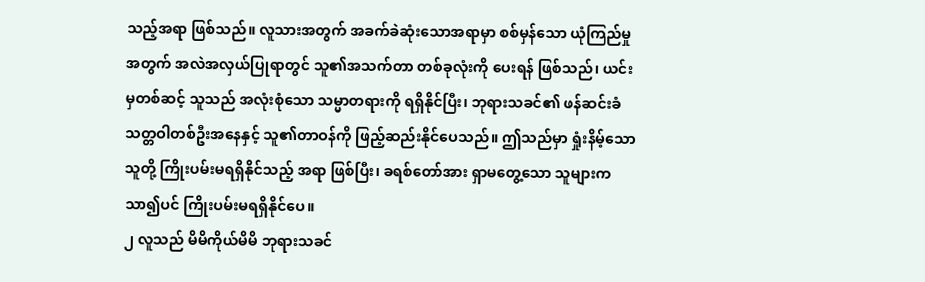သည့်အရာ ဖြစ်သည်။ လူသားအတွက် အခက်ခဲဆုံးသောအရာမှာ စစ်မှန်သော ယုံကြည်မှုအတွက် အလဲအလှယ်ပြုရာတွင် သူ၏အသက်တာ တစ်ခုလုံးကို ပေးရန် ဖြစ်သည်၊ ယင်းမှတစ်ဆင့် သူသည် အလုံးစုံသော သမ္မာတရားကို ရရှိနိုင်ပြီး၊ ဘုရားသခင်၏ ဖန်ဆင်းခံ သတ္တဝါတစ်ဦးအနေနှင့် သူ၏တာဝန်ကို ဖြည့်ဆည်းနိုင်ပေသည်။ ဤသည်မှာ ရှုံးနိမ့်သောသူတို့ ကြိုးပမ်းမရရှိနိုင်သည့် အရာ ဖြစ်ပြီး၊ ခရစ်တော်အား ရှာမတွေ့သော သူများက သာ၍ပင် ကြိုးပမ်းမရရှိနိုင်ပေ။
၂ လူသည် မိမိကိုယ်မိမိ ဘုရားသခင်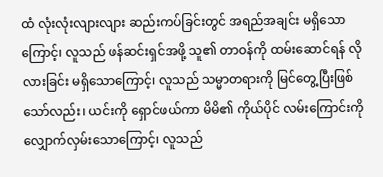ထံ လုံးလုံးလျားလျား ဆည်းကပ်ခြင်းတွင် အရည်အချင်း မရှိသောကြောင့်၊ လူသည် ဖန်ဆင်းရှင်အဖို့ သူ၏ တာဝန်ကို ထမ်းဆောင်ရန် လိုလားခြင်း မရှိသောကြောင့်၊ လူသည် သမ္မာတရားကို မြင်တွေ့ပြီးဖြစ်သော်လည်း၊ ယင်းကို ရှောင်ဖယ်ကာ မိမိ၏ ကိုယ်ပိုင် လမ်းကြောင်းကို လျှောက်လှမ်းသောကြောင့်၊ လူသည်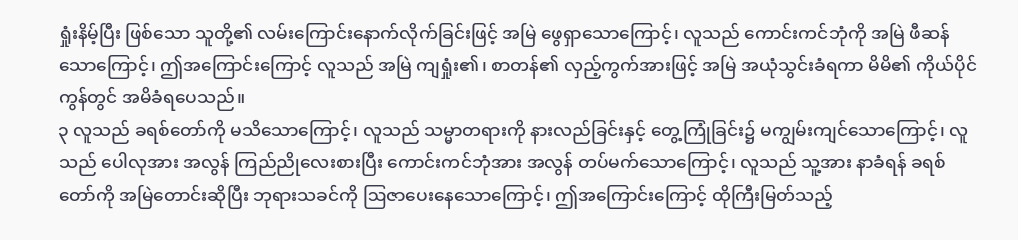ရှုံးနိမ့်ပြီး ဖြစ်သော သူတို့၏ လမ်းကြောင်းနောက်လိုက်ခြင်းဖြင့် အမြဲ ဖွေရှာသောကြောင့်၊ လူသည် ကောင်းကင်ဘုံကို အမြဲ ဖီဆန်သောကြောင့်၊ ဤအကြောင်းကြောင့် လူသည် အမြဲ ကျရှုံး၏၊ စာတန်၏ လှည့်ကွက်အားဖြင့် အမြဲ အယုံသွင်းခံရကာ မိမိ၏ ကိုယ်ပိုင် ကွန်တွင် အမိခံရပေသည်။
၃ လူသည် ခရစ်တော်ကို မသိသောကြောင့်၊ လူသည် သမ္မာတရားကို နားလည်ခြင်းနှင့် တွေ့ကြုံခြင်း၌ မကျွမ်းကျင်သောကြောင့်၊ လူသည် ပေါလုအား အလွန် ကြည်ညိုလေးစားပြီး ကောင်းကင်ဘုံအား အလွန် တပ်မက်သောကြောင့်၊ လူသည် သူ့အား နာခံရန် ခရစ်တော်ကို အမြဲတောင်းဆိုပြီး ဘုရားသခင်ကို ဩဇာပေးနေသောကြောင့်၊ ဤအကြောင်းကြောင့် ထိုကြီးမြတ်သည့်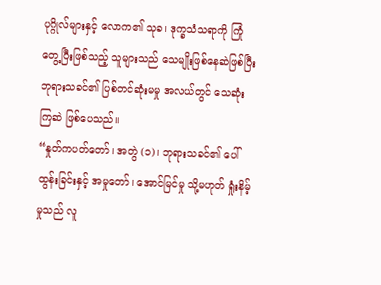ပုဂ္ဂိုလ်များနှင့် လောက၏ သုခ၊ ဒုက္ခသံသရာကို ကြုံတွေ့ပြီးဖြစ်သည့် သူများသည် သေမျိုးဖြစ်နေဆဲဖြစ်ပြီး ဘုရားသခင်၏ ပြစ်တင်ဆုံးမမှု အလယ်တွင် သေဆုံးကြဆဲ ဖြစ်ပေသည်။
“နှုတ်ကပတ်တော်၊ အတွဲ (၁)၊ ဘုရားသခင်၏ ပေါ်ထွန်းခြင်းနှင့် အမှုတော်၊ အောင်မြင်မှု သို့မဟုတ် ရှုံးနိမ့်မှုသည် လူ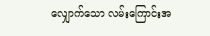လျှောက်သော လမ်းကြောင်းအ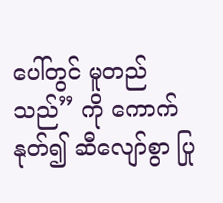ပေါ်တွင် မူတည်သည်” ကို ကောက်နုတ်၍ ဆီလျော်စွာ ပြု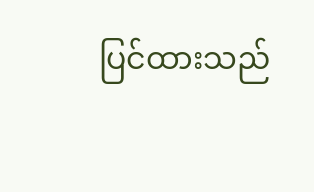ပြင်ထားသည်